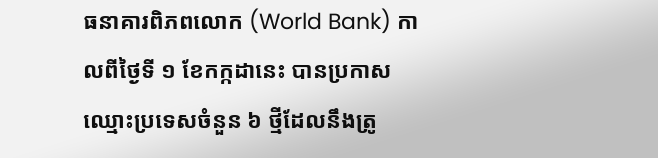ធនាគារពិភពលោក (World Bank) កាលពីថ្ងៃទី ១ ខែកក្កដានេះ បានប្រកាសឈ្មោះប្រទេសចំនួន ៦ ថ្មីដែលនឹងត្រូ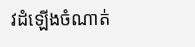វដំឡើងចំណាត់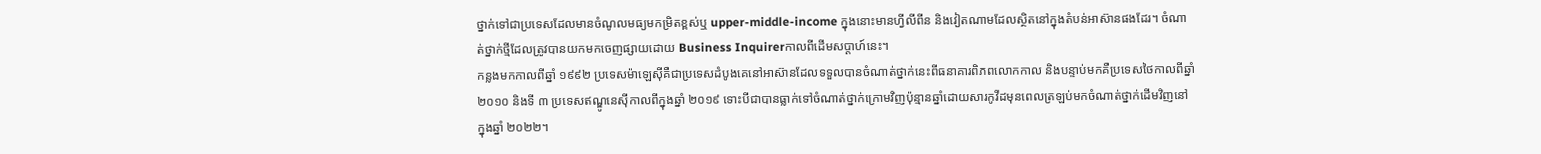ថ្នាក់ទៅជាប្រទេសដែលមានចំណូលមធ្យមកម្រិតខ្ពស់ឬ upper-middle-income ក្នុងនោះមានហ្វីលីពីន និងវៀតណាមដែលស្ថិតនៅក្នុងតំបន់អាស៊ានផងដែរ។ ចំណាត់ថ្នាក់ថ្មីដែលត្រូវបានយកមកចេញផ្សាយដោយ Business Inquirerកាលពីដើមសប្តាហ៍នេះ។
កន្លងមកកាលពីឆ្នាំ ១៩៩២ ប្រទេសម៉ាឡេស៊ីគឺជាប្រទេសដំបូងគេនៅអាស៊ានដែលទទួលបានចំណាត់ថ្នាក់នេះពីធនាគារពិភពលោកកាល និងបន្ទាប់មកគឺប្រទេសថៃកាលពីឆ្នាំ ២០១០ និងទី ៣ ប្រទេសឥណ្ឌូនេស៊ីកាលពីក្នុងឆ្នាំ ២០១៩ ទោះបីជាបានធ្លាក់ទៅចំណាត់ថ្នាក់ក្រោមវិញប៉ុន្មានឆ្នាំដោយសារកូវីដមុនពេលត្រឡប់មកចំណាត់ថ្នាក់ដើមវិញនៅក្នុងឆ្នាំ ២០២២។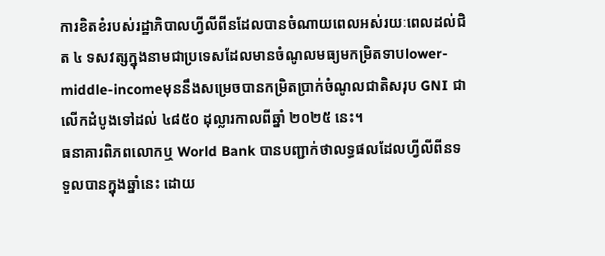ការខិតខំរបស់រដ្ឋាភិបាលហ្វីលីពីនដែលបានចំណាយពេលអស់រយៈពេលដល់ជិត ៤ ទសវត្សក្នុងនាមជាប្រទេសដែលមានចំណូលមធ្យមកម្រិតទាបlower-middle-incomeមុននឹងសម្រេចបានកម្រិតប្រាក់ចំណូលជាតិសរុប GNI ជាលើកដំបូងទៅដល់ ៤៨៥០ ដុល្លារកាលពីឆ្នាំ ២០២៥ នេះ។
ធនាគារពិភពលោកឬ World Bank បានបញ្ជាក់ថាលទ្ធផលដែលហ្វីលីពីនទទួលបានក្នុងឆ្នាំនេះ ដោយ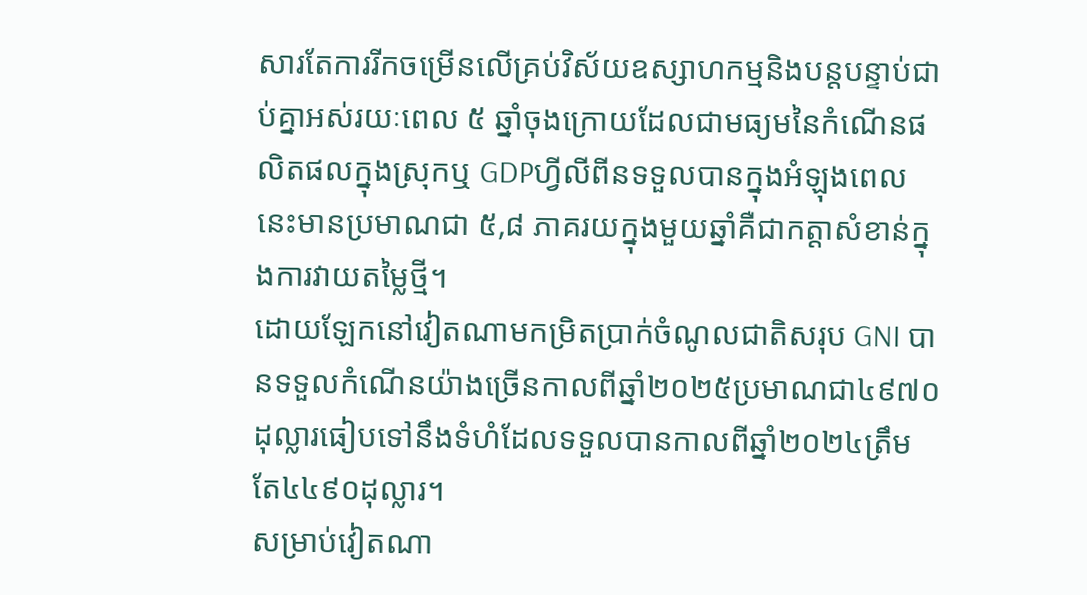សារតែការរីកចម្រើនលើគ្រប់វិស័យឧស្សាហកម្មនិងបន្តបន្ទាប់ជាប់គ្នាអស់រយៈពេល ៥ ឆ្នាំចុងក្រោយដែលជាមធ្យមនៃកំណើនផលិតផលក្នុងស្រុកឬ GDPហ្វីលីពីនទទួលបានក្នុងអំឡុងពេលនេះមានប្រមាណជា ៥,៨ ភាគរយក្នុងមួយឆ្នាំគឺជាកត្តាសំខាន់ក្នុងការវាយតម្លៃថ្មី។
ដោយឡែកនៅវៀតណាមកម្រិតប្រាក់ចំណូលជាតិសរុប GNI បានទទួលកំណើនយ៉ាងច្រើនកាលពីឆ្នាំ២០២៥ប្រមាណជា៤៩៧០ដុល្លារធៀបទៅនឹងទំហំដែលទទួលបានកាលពីឆ្នាំ២០២៤ត្រឹមតែ៤៤៩០ដុល្លារ។
សម្រាប់វៀតណា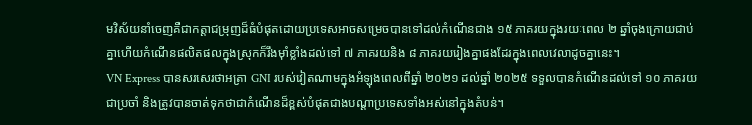មវិស័យនាំចេញគឺជាកត្តាជម្រុញដ៏ធំបំផុតដោយប្រទេសអាចសម្រេចបានទៅដល់កំណើនជាង ១៥ ភាគរយក្នុងរយៈពេល ២ ឆ្នាំចុងក្រោយជាប់គ្នាហើយកំណើនផលិតផលក្នុងស្រុកក៏រឹងម៉ាំខ្លាំងដល់ទៅ ៧ ភាគរយនិង ៨ ភាគរយរៀងគ្នាផងដែរក្នុងពេលវេលាដូចគ្នានេះ។
VN Express បានសរសេរថាអត្រា GNI របស់វៀតណាមក្នុងអំឡុងពេលពីឆ្នាំ ២០២១ ដល់ឆ្នាំ ២០២៥ ទទួលបានកំណើនដល់ទៅ ១០ ភាគរយជាប្រចាំ និងត្រូវបានចាត់ទុកថាជាកំណើនដ៏ខ្ពស់បំផុតជាងបណ្ដាប្រទេសទាំងអស់នៅក្នុងតំបន់។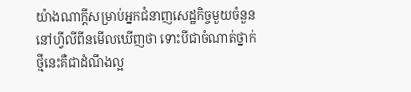យ៉ាងណាក្ដីសម្រាប់អ្នកជំនាញសេដ្ឋកិច្ចមួយចំនួននៅហ្វីលីពីនមើលឃើញថា ទោះបីជាចំណាត់ថ្នាក់ថ្មីនេះគឺជាដំណឹងល្អ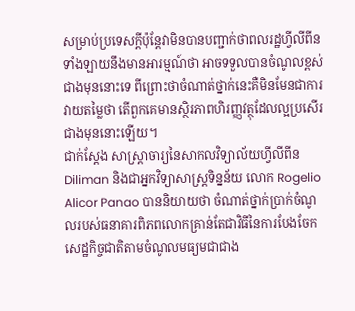សម្រាប់ប្រទេសក្តីប៉ុន្តែវាមិនបានបញ្ជាក់ថាពលរដ្ឋហ្វីលីពីនទាំងឡាយនឹងមានអារម្មណ៍ថា អាចទទួលបានចំណូលខ្ពស់ជាងមុននោះទេ ពីព្រោះថាចំណាត់ថ្នាក់នេះគឺមិនមែនជាការវាយតម្លៃថា តើពួកគេមានស្ថិរភាពហិរញ្ញវត្ថុដែលល្អប្រសើរជាងមុននោះឡើយ។
ជាក់ស្តែង សាស្ត្រាចារ្យនៃសាកលវិទ្យាល័យហ្វីលីពីន Diliman និងជាអ្នកវិទ្យាសាស្ត្រទិន្នន័យ លោក Rogelio Alicor Panao បាននិយាយថា ចំណាត់ថ្នាក់ប្រាក់ចំណូលរបស់ធនាគារពិភពលោកគ្រាន់តែជាវិធីនៃការបែងចែកសេដ្ឋកិច្ចជាតិតាមចំណូលមធ្យមជាជាង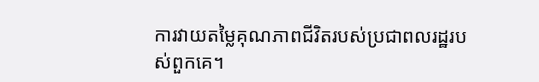ការវាយតម្លៃគុណភាពជីវិតរបស់ប្រជាពលរដ្ឋរបស់ពួកគេ។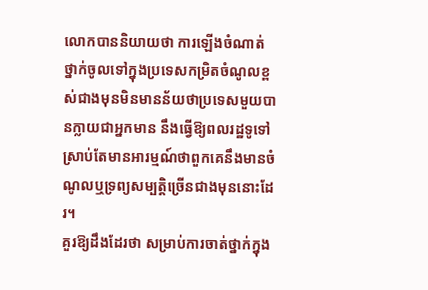លោកបាននិយាយថា ការឡើងចំណាត់ថ្នាក់ចូលទៅក្នុងប្រទេសកម្រិតចំណូលខ្ពស់ជាងមុនមិនមានន័យថាប្រទេសមួយបានក្លាយជាអ្នកមាន នឹងធ្វើឱ្យពលរដ្ឋទូទៅស្រាប់តែមានអារម្មណ៍ថាពួកគេនឹងមានចំណូលឬទ្រព្យសម្បត្តិច្រើនជាងមុននោះដែរ។
គួរឱ្យដឹងដែរថា សម្រាប់ការចាត់ថ្នាក់ក្នុង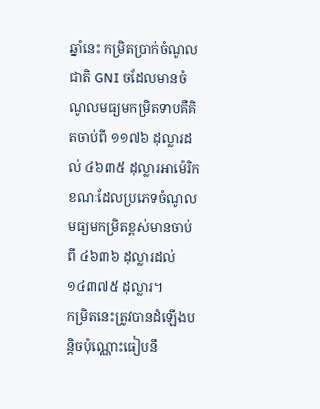ឆ្នាំនេះ កម្រិតប្រាក់ចំណូលជាតិ GNI ចដែលមានចំណូលមធ្យមកម្រិតទាបគឺគិតចាប់ពី ១១៧៦ ដុល្លារដល់ ៤៦៣៥ ដុល្លារអាម៉េរិក ខណៈដែលប្រភេទចំណូលមធ្យមកម្រិតខ្ពស់មានចាប់ពី ៤៦៣៦ ដុល្លារដល់ ១៤៣៧៥ ដុល្លារ។
កម្រិតនេះត្រូវបានដំឡើងបន្តិចប៉ុណ្ណោះធៀបនឹ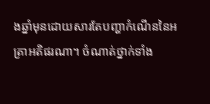ងឆ្នាំមុនដោយសារតែបញ្ហាកំណើននៃអត្រាអតិផរណា។ ចំណាត់ថ្នាក់ទាំង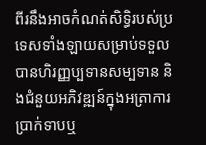ពីរនឹងអាចកំណត់សិទ្ធិរបស់ប្រទេសទាំងឡាយសម្រាប់ទទួលបានហិរញ្ញប្បទានសម្បទាន និងជំនួយអភិវឌ្ឍន៍ក្នុងអត្រាការប្រាក់ទាបឬ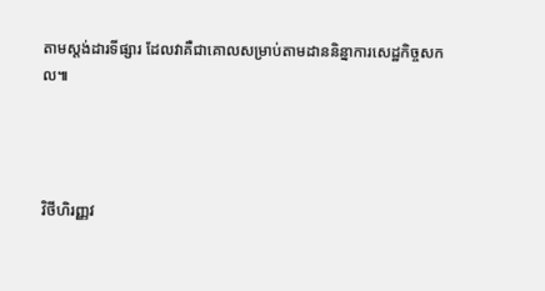តាមស្ដង់ដារទីផ្សារ ដែលវាគឺជាគោលសម្រាប់តាមដាននិន្នាការសេដ្ឋកិច្ចសកល៕




វិថីហិរញ្ញវ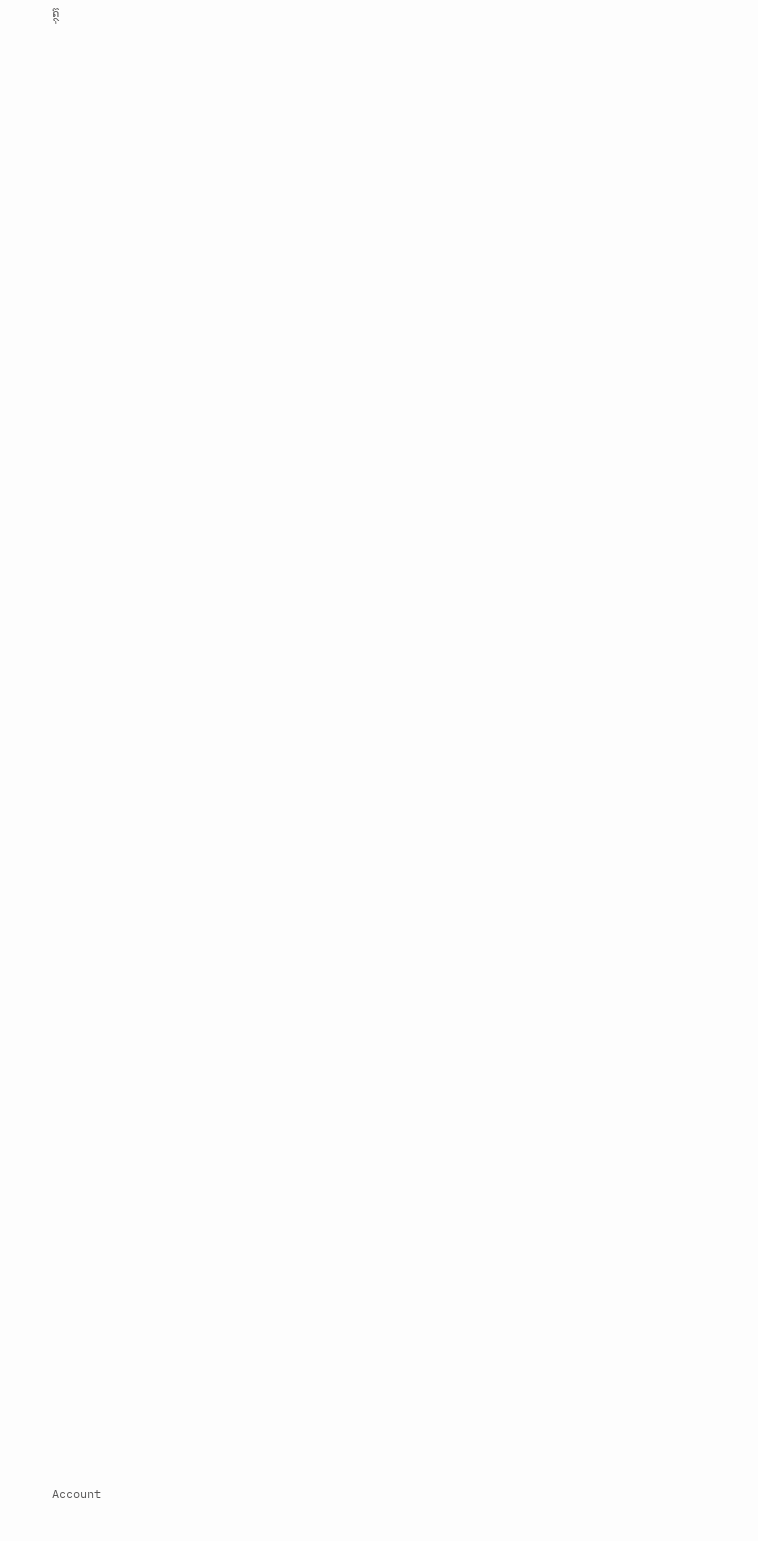ត្ថុ
































































Account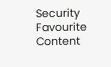Security
Favourite Content